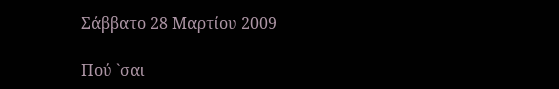Σάββατο 28 Μαρτίου 2009

Πού `σαι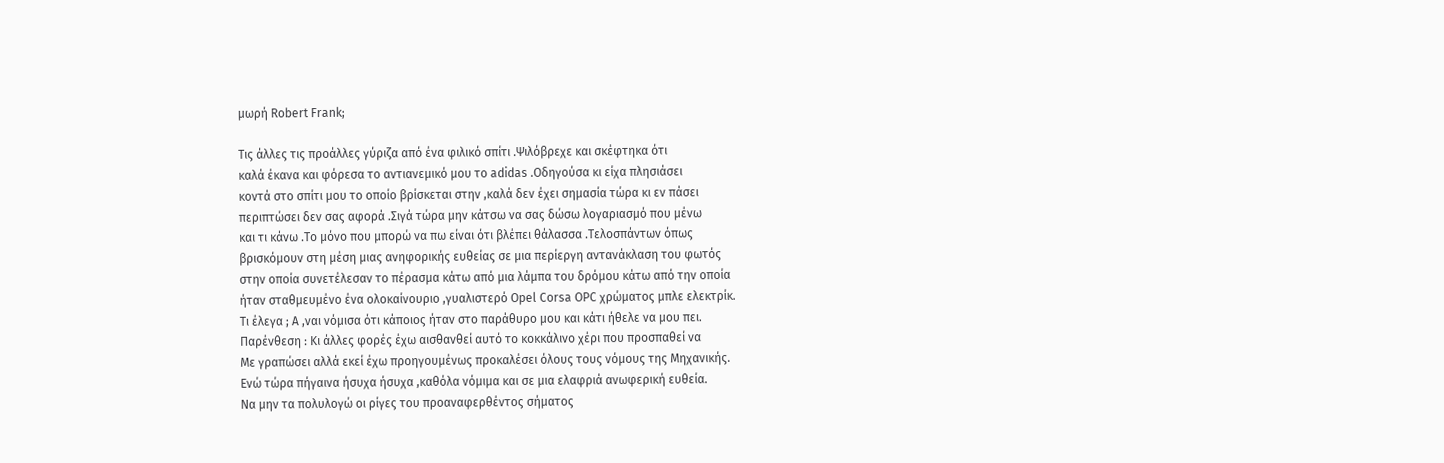μωρή Robert Frank;

Τις άλλες τις προάλλες γύριζα από ένα φιλικό σπίτι .Ψιλόβρεχε και σκέφτηκα ότι
καλά έκανα και φόρεσα το αντιανεμικό μου το adidas .Οδηγούσα κι είχα πλησιάσει
κοντά στο σπίτι μου το οποίο βρίσκεται στην ,καλά δεν έχει σημασία τώρα κι εν πάσει
περιπτώσει δεν σας αφορά .Σιγά τώρα μην κάτσω να σας δώσω λογαριασμό που μένω
και τι κάνω .Το μόνο που μπορώ να πω είναι ότι βλέπει θάλασσα .Τελοσπάντων όπως
βρισκόμουν στη μέση μιας ανηφορικής ευθείας σε μια περίεργη αντανάκλαση του φωτός
στην οποία συνετέλεσαν το πέρασμα κάτω από μια λάμπα του δρόμου κάτω από την οποία
ήταν σταθμευμένο ένα ολοκαίνουριο ,γυαλιστερό Opel Corsa OPC χρώματος μπλε ελεκτρίκ.
Τι έλεγα ; Α ,ναι νόμισα ότι κάποιος ήταν στο παράθυρο μου και κάτι ήθελε να μου πει.
Παρένθεση : Κι άλλες φορές έχω αισθανθεί αυτό το κοκκάλινο χέρι που προσπαθεί να
Με γραπώσει αλλά εκεί έχω προηγουμένως προκαλέσει όλους τους νόμους της Μηχανικής.
Ενώ τώρα πήγαινα ήσυχα ήσυχα ,καθόλα νόμιμα και σε μια ελαφριά ανωφερική ευθεία.
Να μην τα πολυλογώ οι ρίγες του προαναφερθέντος σήματος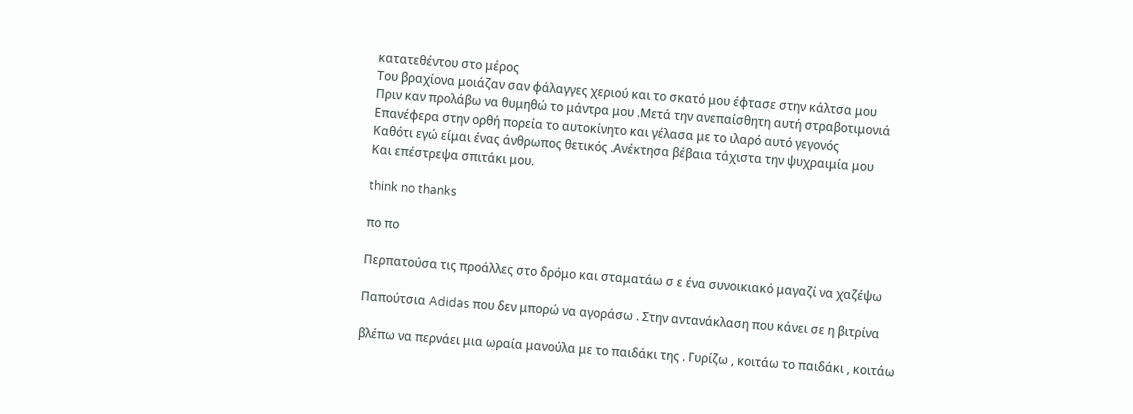κατατεθέντου στο μέρος
Του βραχίονα μοιάζαν σαν φάλαγγες χεριού και το σκατό μου έφτασε στην κάλτσα μου
Πριν καν προλάβω να θυμηθώ το μάντρα μου .Μετά την ανεπαίσθητη αυτή στραβοτιμονιά
Επανέφερα στην ορθή πορεία το αυτοκίνητο και γέλασα με το ιλαρό αυτό γεγονός
Καθότι εγώ είμαι ένας άνθρωπος θετικός .Ανέκτησα βέβαια τάχιστα την ψυχραιμία μου
Και επέστρεψα σπιτάκι μου.

think no thanks

πο πο

Περπατούσα τις προάλλες στο δρόμο και σταματάω σ ε ένα συνοικιακό μαγαζί να χαζέψω

Παπούτσια Adidas που δεν μπορώ να αγοράσω . Στην αντανάκλαση που κάνει σε η βιτρίνα

βλέπω να περνάει μια ωραία μανούλα με το παιδάκι της . Γυρίζω , κοιτάω το παιδάκι , κοιτάω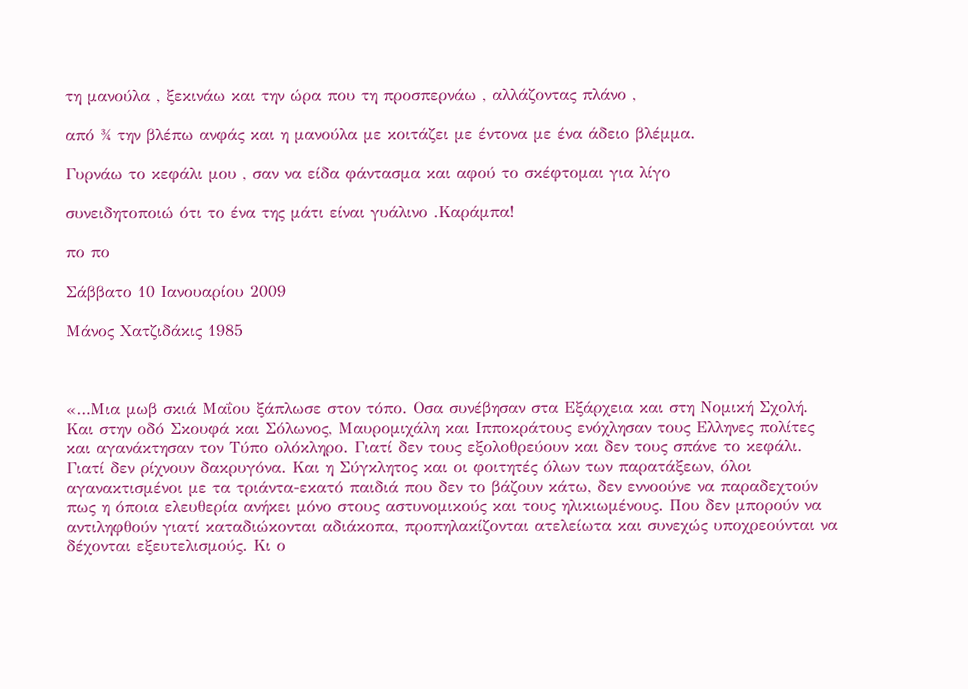τη μανούλα , ξεκινάω και την ώρα που τη προσπερνάω , αλλάζοντας πλάνο ,

από ¾ την βλέπω ανφάς και η μανούλα με κοιτάζει με έντονα με ένα άδειο βλέμμα.

Γυρνάω το κεφάλι μου , σαν να είδα φάντασμα και αφού το σκέφτομαι για λίγο

συνειδητοποιώ ότι το ένα της μάτι είναι γυάλινο .Καράμπα!

πο πο

Σάββατο 10 Ιανουαρίου 2009

Μάνος Χατζιδάκις 1985



«…Μια μωβ σκιά Μαΐου ξάπλωσε στον τόπο. Οσα συνέβησαν στα Εξάρχεια και στη Νομική Σχολή. Και στην οδό Σκουφά και Σόλωνος, Μαυρομιχάλη και Ιπποκράτους ενόχλησαν τους Ελληνες πολίτες και αγανάκτησαν τον Τύπο ολόκληρο. Γιατί δεν τους εξολοθρεύουν και δεν τους σπάνε το κεφάλι. Γιατί δεν ρίχνουν δακρυγόνα. Και η Σύγκλητος και οι φοιτητές όλων των παρατάξεων, όλοι αγανακτισμένοι με τα τριάντα-εκατό παιδιά που δεν το βάζουν κάτω, δεν εννοούνε να παραδεχτούν πως η όποια ελευθερία ανήκει μόνο στους αστυνομικούς και τους ηλικιωμένους. Που δεν μπορούν να αντιληφθούν γιατί καταδιώκονται αδιάκοπα, προπηλακίζονται ατελείωτα και συνεχώς υποχρεούνται να δέχονται εξευτελισμούς. Κι ο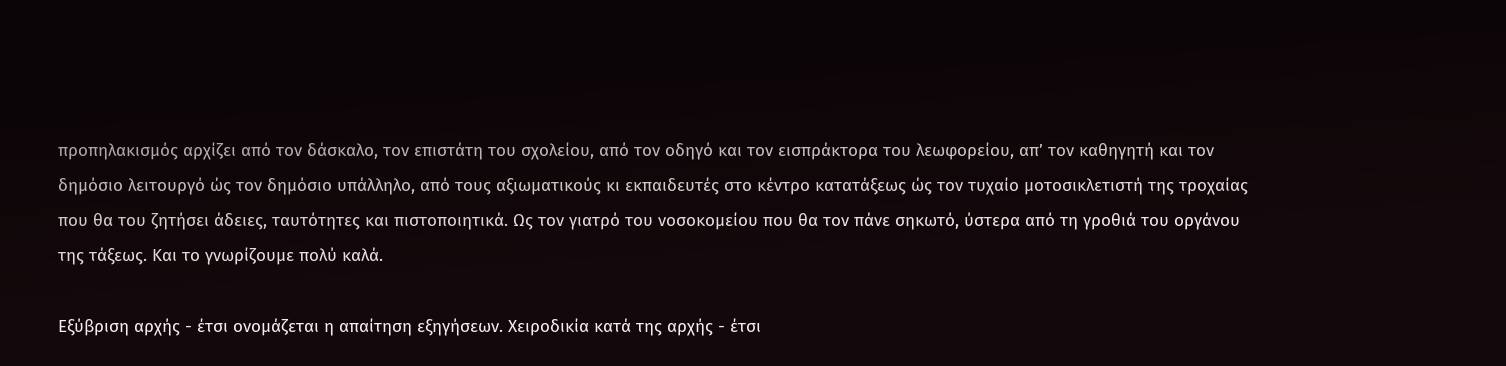προπηλακισμός αρχίζει από τον δάσκαλο, τον επιστάτη του σχολείου, από τον οδηγό και τον εισπράκτορα του λεωφορείου, απ’ τον καθηγητή και τον δημόσιο λειτουργό ώς τον δημόσιο υπάλληλο, από τους αξιωματικούς κι εκπαιδευτές στο κέντρο κατατάξεως ώς τον τυχαίο μοτοσικλετιστή της τροχαίας που θα του ζητήσει άδειες, ταυτότητες και πιστοποιητικά. Ως τον γιατρό του νοσοκομείου που θα τον πάνε σηκωτό, ύστερα από τη γροθιά του οργάνου της τάξεως. Και το γνωρίζουμε πολύ καλά.

Εξύβριση αρχής - έτσι ονομάζεται η απαίτηση εξηγήσεων. Χειροδικία κατά της αρχής - έτσι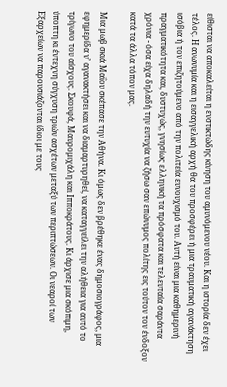είθισται να αποκαλείται η ενστικτώδης κίνηση του αμυνόμενου νέου. Και η ιστορία δεν έχει τέλος. Η ανωνυμία και η εισαγγελική αρχή θα του προσφέρει ή μια τραυματική αγανάκτηση ισόβια ή τον επιζητούμενο από την πολιτεία ευνουχισμό του. Αυτή είναι μια καθημερινή πραγματικότητα και, δυστυχώς, γνησίως ελληνική τα πρόσφατα και τελευταία σαράντα χρόνια - όσα είχα δηλαδή την ευτυχία να ζήσω σαν επώνυμος πολίτης εις τούτον τον ένδοξον κατά τα άλλα τόπον μας.

Μια μωβ σκιά Μαΐου σκέπασε την Αθήνα. Κι όμως δεν βρέθηκε ένας δημοσιογράφος, μια εφημερίδα ν’ αγανακτήσει και να διαμαρτυρηθεί, να καταγγείλει την αλήθεια για αυτό το τρίγωνο του αίσχους. Σκουφά, Μαυρομιχάλη και Ιπποκράτους. Κι άρχισε μια σκόπιμη, ύποπτη κι έντεχνη σύγχυση τριών ασχέτων μεταξύ των περιπτώσεων. Οι νεαροί των Εξαρχείων να παρουσιάζονται ίδιοι με τους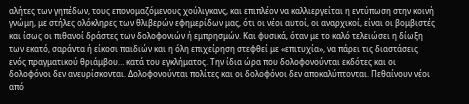αλήτες των γηπέδων, τους επονομαζόμενους χούλιγκανς, και επιπλέον να καλλιεργείται η εντύπωση στην κοινή γνώμη, με στήλες ολόκληρες των θλιβερών εφημερίδων μας, ότι οι νέοι αυτοί, οι αναρχικοί, είναι οι βομβιστές και ίσως οι πιθανοί δράστες των δολοφονιών ή εμπρησμών. Και φυσικά, όταν με το καλό τελειώσει η δίωξη των εκατό, σαράντα ή είκοσι παιδιών και η όλη επιχείρηση στεφθεί με «επιτυχία», να πάρει τις διαστάσεις ενός πραγματικού θριάμβου… κατά του εγκλήματος. Την ίδια ώρα που δολοφονούνται εκδότες και οι δολοφόνοι δεν ανευρίσκονται. Δολοφονούνται πολίτες και οι δολοφόνοι δεν αποκαλύπτονται. Πεθαίνουν νέοι από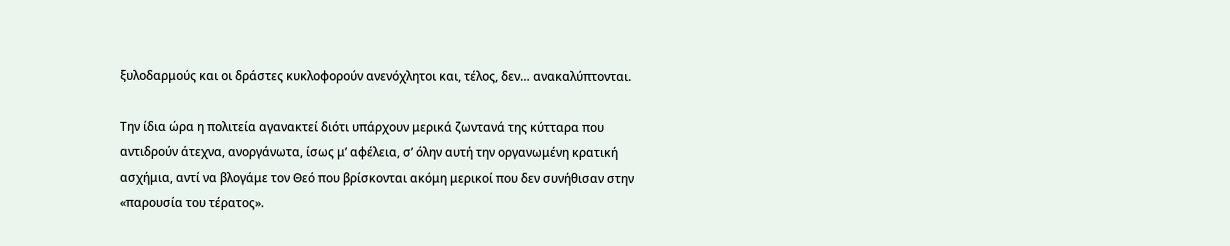ξυλοδαρμούς και οι δράστες κυκλοφορούν ανενόχλητοι και, τέλος, δεν… ανακαλύπτονται.

Την ίδια ώρα η πολιτεία αγανακτεί διότι υπάρχουν μερικά ζωντανά της κύτταρα που αντιδρούν άτεχνα, ανοργάνωτα, ίσως μ’ αφέλεια, σ’ όλην αυτή την οργανωμένη κρατική ασχήμια, αντί να βλογάμε τον Θεό που βρίσκονται ακόμη μερικοί που δεν συνήθισαν στην «παρουσία του τέρατος».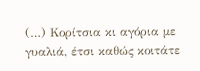(…) Κορίτσια κι αγόρια με γυαλιά, έτσι καθώς κοιτάτε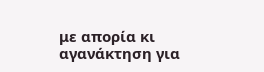με απορία κι αγανάκτηση για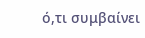ό,τι συμβαίνει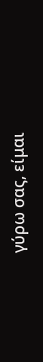γύρω σας, είμαι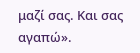μαζί σας. Και σας αγαπώ».